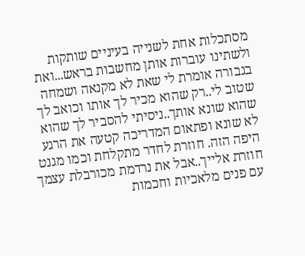מסתכלות אחת לשנייה בעיניים שותקות ולשתינו עוברות אותן מחשבות בראש...ואת בגבורה אומרת לי שאת לא מקנאה ושמחה שטוב לי..רק שהוא מכיר לך אותו וכואב לך שהוא שונא אותך..ניסיתי להסביר לך שהוא לא שונא ופתאום המדריכה קטעה את הרגע היפה הזה. חוזרת לחדר מתקלחת וכמו מגנט חוזרת אלייך..אבל את נרדמת מכורבלת עצמך עם פנים מלאכיות וחכמות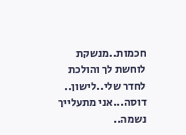חכמות..מנשקת לוחשת לך והולכת לחדר שלי..לישון..
דוסה...אני מתעלייך נשמה..